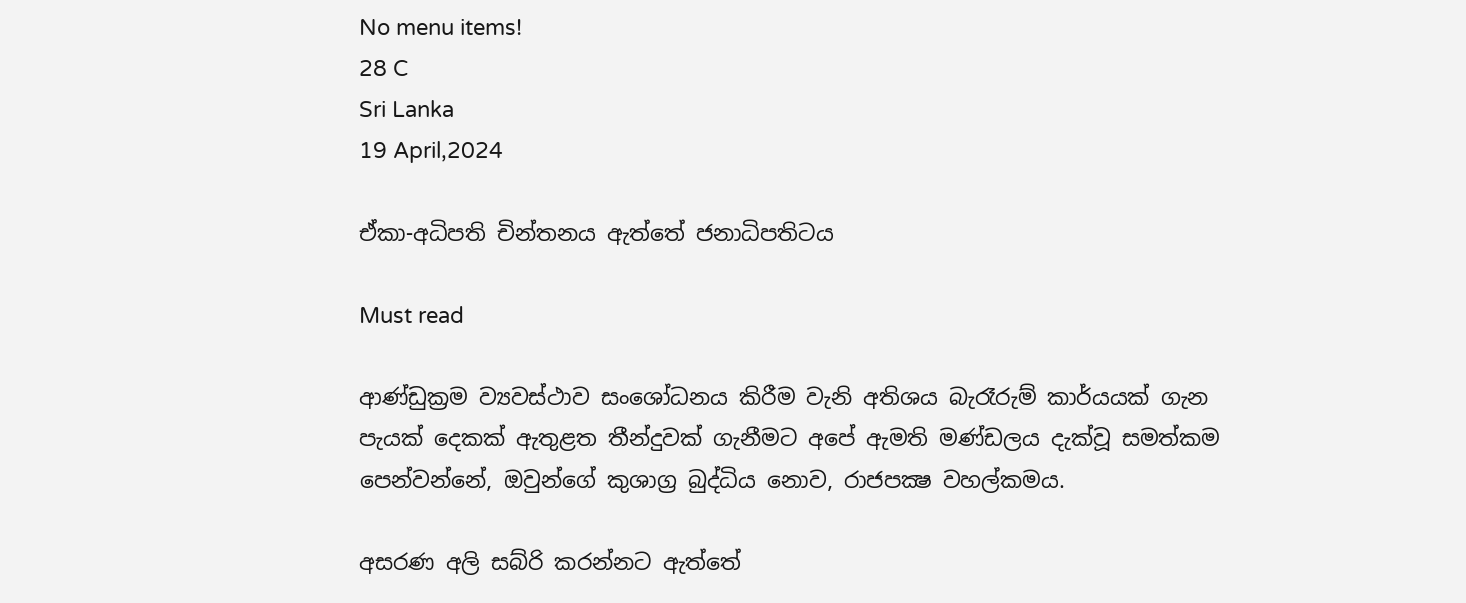No menu items!
28 C
Sri Lanka
19 April,2024

ඒකා-අධිපති චින්තනය ඇත්තේ ජනාධිපතිටය

Must read

ආණ්ඩුක්‍රම ව්‍යවස්ථාව සංශෝධනය කිරීම වැනි අතිශය බැරෑරුම් කාර්යයක් ගැන පැයක් දෙකක් ඇතුළත තීන්දුවක් ගැනීමට අපේ ඇමති මණ්ඩලය දැක්වූ සමත්කම පෙන්වන්නේ, ඔවුන්ගේ කුශාග්‍ර බුද්ධිය නොව, රාජපක්‍ෂ වහල්කමය.

අසරණ අලි සබ්රි කරන්නට ඇත්තේ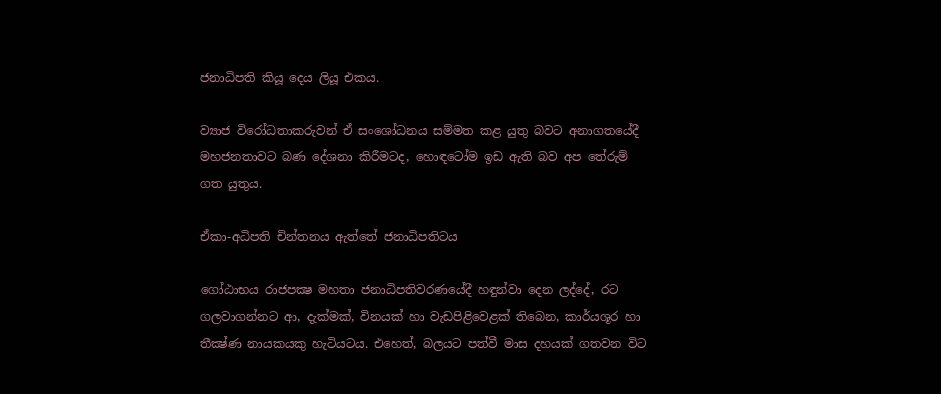ජනාධිපති කියූ දෙය ලියූ එකය.

ව්‍යාජ විරෝධතාකරුවන් ඒ සංශෝධනය සම්මත කළ යුතු බවට අනාගතයේදී මහජනතාවට බණ දේශනා කිරීමටද, හොඳටෝම ඉඩ ඇති බව අප තේරුම් ගත යුතුය.

ඒකා-අධිපති චින්තනය ඇත්තේ ජනාධිපතිටය

ගෝඨාභය රාජපක්‍ෂ මහතා ජනාධිපතිවරණයේදී හඳුන්වා දෙන ලද්දේ, රට ගලවාගන්නට ආ, දැක්මක්, විනයක් හා වැඩපිළිවෙළක් තිබෙන, කාර්යශූර හා තීක්‍ෂ්ණ නායකයකු හැටියටය. එහෙත්, බලයට පත්වී මාස දහයක් ගතවන විට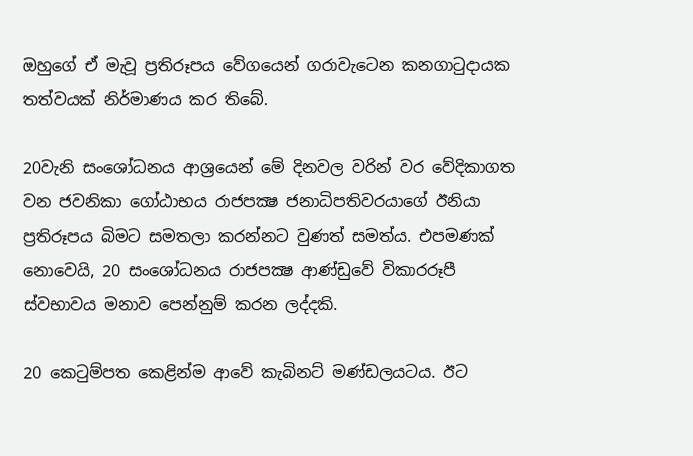ඔහුගේ ඒ මැවූ ප්‍රතිරූපය වේගයෙන් ගරාවැටෙන කනගාටුදායක තත්වයක් නිර්මාණය කර තිබේ.

20වැනි සංශෝධනය ආශ්‍රයෙන් මේ දිනවල වරින් වර වේදිකාගත වන ජවනිකා ගෝඨාභය රාජපක්‍ෂ ජනාධිපතිවරයාගේ ඊනියා ප්‍රතිරූපය බිමට සමතලා කරන්නට වුණත් සමත්ය. එපමණක් නොවෙයි, 20 සංශෝධනය රාජපක්‍ෂ ආණ්ඩුවේ විකාරරූපී ස්වභාවය මනාව පෙන්නුම් කරන ලද්දකි.

20 කෙටුම්පත කෙළින්ම ආවේ කැබිනට් මණ්ඩලයටය. ඊට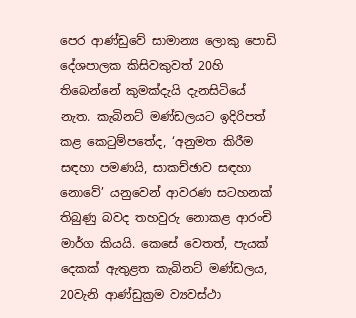පෙර ආණ්ඩුවේ සාමාන්‍ය ලොකු පොඩි දේශපාලක කිසිවකුවත් 20හි තිබෙන්නේ කුමක්දැයි දැනසිටියේ නැත. කැබිනට් මණ්ඩලයට ඉදිරිපත් කළ කෙටුම්පතේද, ‘අනුමත කිරීම සඳහා පමණයි, සාකච්ඡාව සඳහා නොවේ’ යනුවෙන් ආවරණ සටහනක් තිබුණු බවද තහවුරු නොකළ ආරංචි මාර්ග කියයි. කෙසේ වෙතත්, පැයක් දෙකක් ඇතුළත කැබිනට් මණ්ඩලය, 20වැනි ආණ්ඩුක්‍රම ව්‍යවස්ථා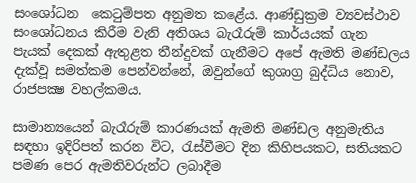සංශෝධන  කෙටුම්පත අනුමත කළේය. ආණ්ඩුක්‍රම ව්‍යවස්ථාව සංශෝධනය කිරීම වැනි අතිශය බැරෑරුම් කාර්යයක් ගැන පැයක් දෙකක් ඇතුළත තීන්දුවක් ගැනීමට අපේ ඇමති මණ්ඩලය දැක්වූ සමත්කම පෙන්වන්නේ, ඔවුන්ගේ කුශාග්‍ර බුද්ධිය නොව, රාජපක්‍ෂ වහල්කමය.

සාමාන්‍යයෙන් බැරෑරුම් කාරණයක් ඇමති මණ්ඩල අනුමැතිය සඳහා ඉදිරිපත් කරන විට, රැස්වීමට දින කිහිපයකට, සතියකට පමණ පෙර ඇමතිවරුන්ට ලබාදීම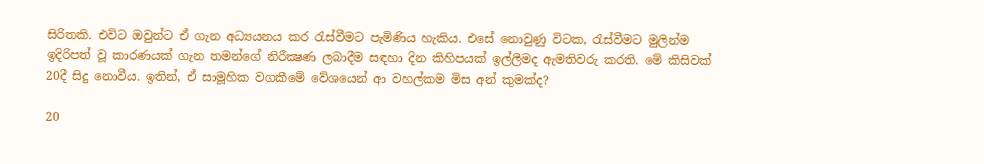සිරිතකි. එවිට ඔවුන්ට ඒ ගැන අධ්‍යයනය කර රැස්වීමට පැමිණිය හැකිය. එසේ නොවුණු විටක, රැස්වීමට මුලින්ම ඉදිරිපත් වූ කාරණයක් ගැන තමන්ගේ නිරීක්‍ෂණ ලබාදීම සඳහා දින කිහිපයක් ඉල්ලීමද ඇමතිවරු කරති. මේ කිසිවක් 20දී සිදු නොවීය. ඉතින්, ඒ සාමූහික වගකීමේ වේශයෙන් ආ වහල්කම මිස අන් කුමක්ද?

20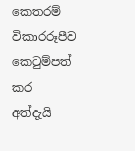කෙතරම් විකාරරූපීව කෙටුම්පත් කර අත්දැයි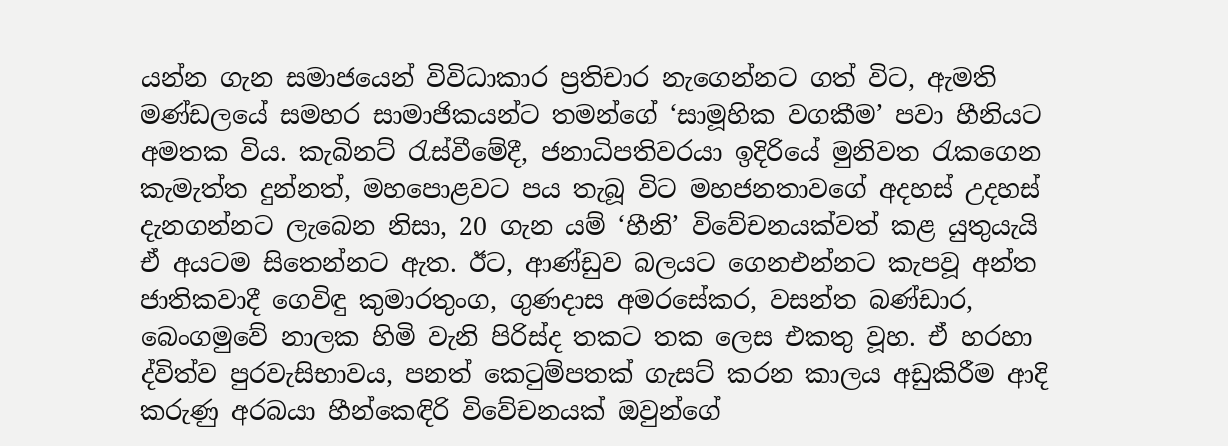යන්න ගැන සමාජයෙන් විවිධාකාර ප්‍රතිචාර නැගෙන්නට ගත් විට, ඇමති මණ්ඩලයේ සමහර සාමාජිකයන්ට තමන්ගේ ‘සාමූහික වගකීම’ පවා හීනියට අමතක විය. කැබිනට් රැස්වීමේදී, ජනාධිපතිවරයා ඉදිරියේ මුනිවත රැකගෙන කැමැත්ත දුන්නත්, මහපොළවට පය තැබූ විට මහජනතාවගේ අදහස් උදහස් දැනගන්නට ලැබෙන නිසා, 20 ගැන යම් ‘හීනි’ විවේචනයක්වත් කළ යුතුයැයි ඒ අයටම සිතෙන්නට ඇත. ඊට, ආණ්ඩුව බලයට ගෙනඑන්නට කැපවූ අන්ත ජාතිකවාදී ගෙවිඳු කුමාරතුංග, ගුණදාස අමරසේකර, වසන්ත බණ්ඩාර, බෙංගමුවේ නාලක හිමි වැනි පිරිස්ද තකට තක ලෙස එකතු වූහ. ඒ හරහා ද්විත්ව පුරවැසිභාවය, පනත් කෙටුම්පතක් ගැසට් කරන කාලය අඩුකිරීම ආදි කරුණු අරබයා හීන්කෙඳිරි විවේචනයක් ඔවුන්ගේ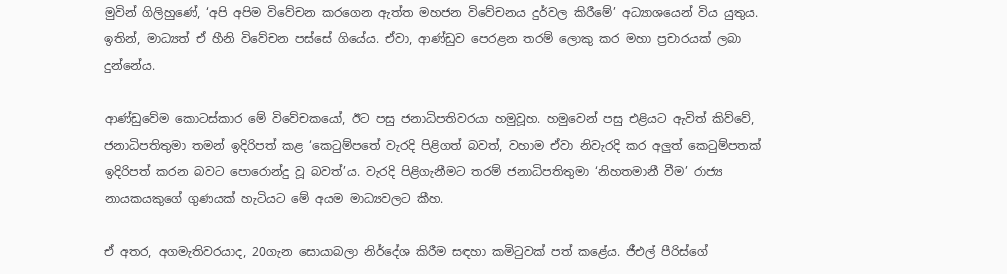මුවින් ගිලිහුණේ, ‘අපි අපිම විවේචන කරගෙන ඇත්ත මහජන විවේචනය දුර්වල කිරීමේ’ අධ්‍යාශයෙන් විය යුතුය. ඉතින්, මාධ්‍යත් ඒ හීනි විවේචන පස්සේ ගියේය. ඒවා, ආණ්ඩුව පෙරළන තරම් ලොකු කර මහා ප්‍රචාරයක් ලබා දුන්නේය.

ආණ්ඩුවේම කොටස්කාර මේ විවේචකයෝ, ඊට පසු ජනාධිපතිවරයා හමුවූහ. හමුවෙන් පසු එළියට ඇවිත් කිව්වේ, ජනාධිපතිතුමා තමන් ඉදිරිපත් කළ ‘කෙටුම්පතේ වැරදි පිළිගත් බවත්, වහාම ඒවා නිවැරදි කර අලුත් කෙටුම්පතක් ඉදිරිපත් කරන බවට පොරොන්දු වූ බවත්’ය. වැරදි පිළිගැනීමට තරම් ජනාධිපතිතුමා ‘නිහතමානී වීම’ රාජ්‍ය නායකයකුගේ ගුණයක් හැටියට මේ අයම මාධ්‍යවලට කීහ.

ඒ අතර, අගමැතිවරයාද, 20ගැන සොයාබලා නිර්දේශ කිරීම සඳහා කමිටුවක් පත් කළේය. ජීඑල් පීරිස්ගේ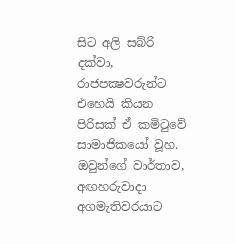සිට අලි සබ්රි දක්වා, රාජපක්‍ෂවරුන්ට එහෙයි කියන පිරිසක් ඒ කමිටුවේ සාමාජිකයෝ වූහ. ඔවුන්ගේ වාර්තාව, අඟහරුවාදා අගමැතිවරයාට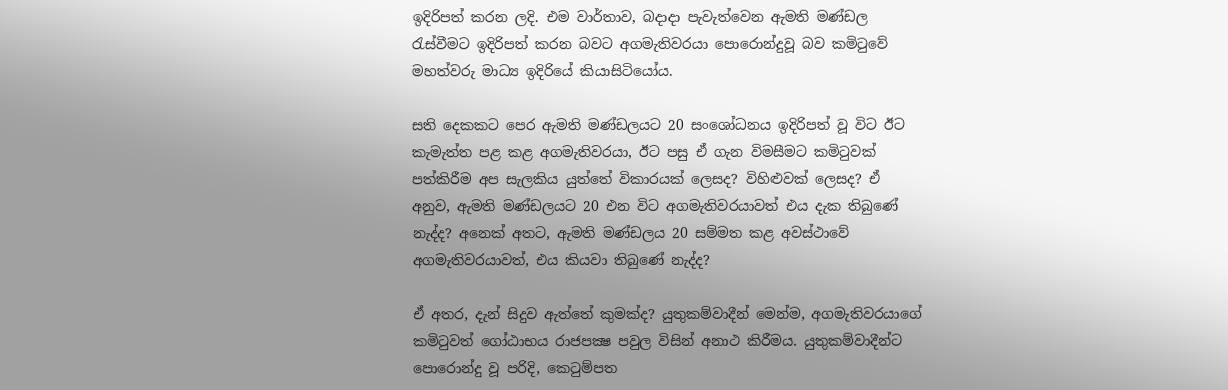ඉදිරිපත් කරන ලදි. එම වාර්තාව, බදාදා පැවැත්වෙන ඇමති මණ්ඩල රැස්වීමට ඉදිරිපත් කරන බවට අගමැතිවරයා පොරොන්දුවූ බව කමිටුවේ මහත්වරු මාධ්‍ය ඉදිරියේ කියාසිටියෝය.

සති දෙකකට පෙර ඇමති මණ්ඩලයට 20 සංශෝධනය ඉදිරිපත් වූ විට ඊට කැමැත්ත පළ කළ අගමැතිවරයා, ඊට පසු ඒ ගැන විමසීමට කමිටුවක් පත්කිරීම අප සැලකිය යුත්තේ විකාරයක් ලෙසද? විහිළුවක් ලෙසද? ඒ අනුව, ඇමති මණ්ඩලයට 20 එන විට අගමැතිවරයාවත් එය දැක තිබුණේ නැද්ද? අනෙක් අතට, ඇමති මණ්ඩලය 20 සම්මත කළ අවස්ථාවේ අගමැතිවරයාවත්, එය කියවා තිබුණේ නැද්ද?

ඒ අතර, දැන් සිදුව ඇත්තේ කුමක්ද? යුතුකම්වාදීන් මෙන්ම, අගමැතිවරයාගේ කමිටුවත් ගෝඨාභය රාජපක්‍ෂ පවුල විසින් අනාථ කිරීමය. යුතුකම්වාදීන්ට පොරොන්දු වූ පරිදි, කෙටුම්පත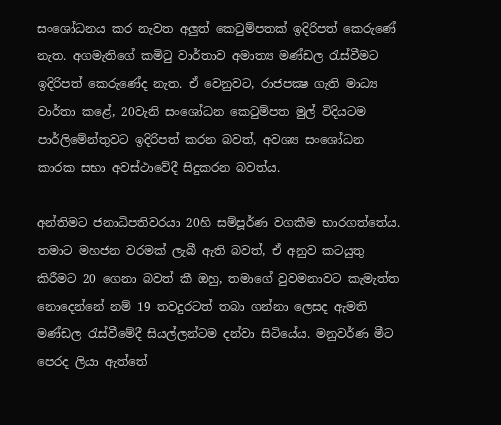සංශෝධනය කර නැවත අලුත් කෙටුම්පතක් ඉදිරිපත් කෙරුණේ නැත. අගමැතිගේ කමිටු වාර්තාව අමාත්‍ය මණ්ඩල රැස්වීමට ඉදිරිපත් කෙරුණේද නැත. ඒ වෙනුවට, රාජපක්‍ෂ ගැති මාධ්‍ය වාර්තා කළේ, 20වැනි සංශෝධන කෙටුම්පත මුල් විදියටම පාර්ලිමේන්තුවට ඉදිරිපත් කරන බවත්, අවශ්‍ය සංශෝධන කාරක සභා අවස්ථාවේදී සිදුකරන බවත්ය.

අන්තිමට ජනාධිපතිවරයා 20හි සම්පූර්ණ වගකීම භාරගත්තේය. තමාට මහජන වරමක් ලැබී ඇති බවත්, ඒ අනුව කටයුතු කිරීමට 20 ගෙනා බවත් කී ඔහු, තමාගේ වුවමනාවට කැමැත්ත නොදෙන්නේ නම් 19 තවදුරටත් තබා ගන්නා ලෙසද ඇමති මණ්ඩල රැස්වීමේදී සියල්ලන්ටම දන්වා සිටියේය. මනුවර්ණ මීට පෙරද ලියා ඇත්තේ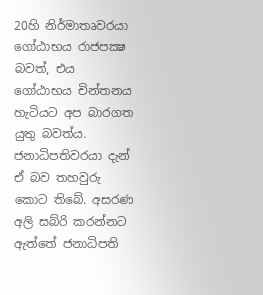20හි නිර්මාතෘවරයා ගෝඨාභය රාජපක්‍ෂ බවත්, එය ගෝඨාභය චින්තනය හැටියට අප බාරගත යුතු බවත්ය. ජනාධිපතිවරයා දැන් ඒ බව තහවුරු කොට තිබේ. අසරණ අලි සබ්රි කරන්නට ඇත්තේ ජනාධිපති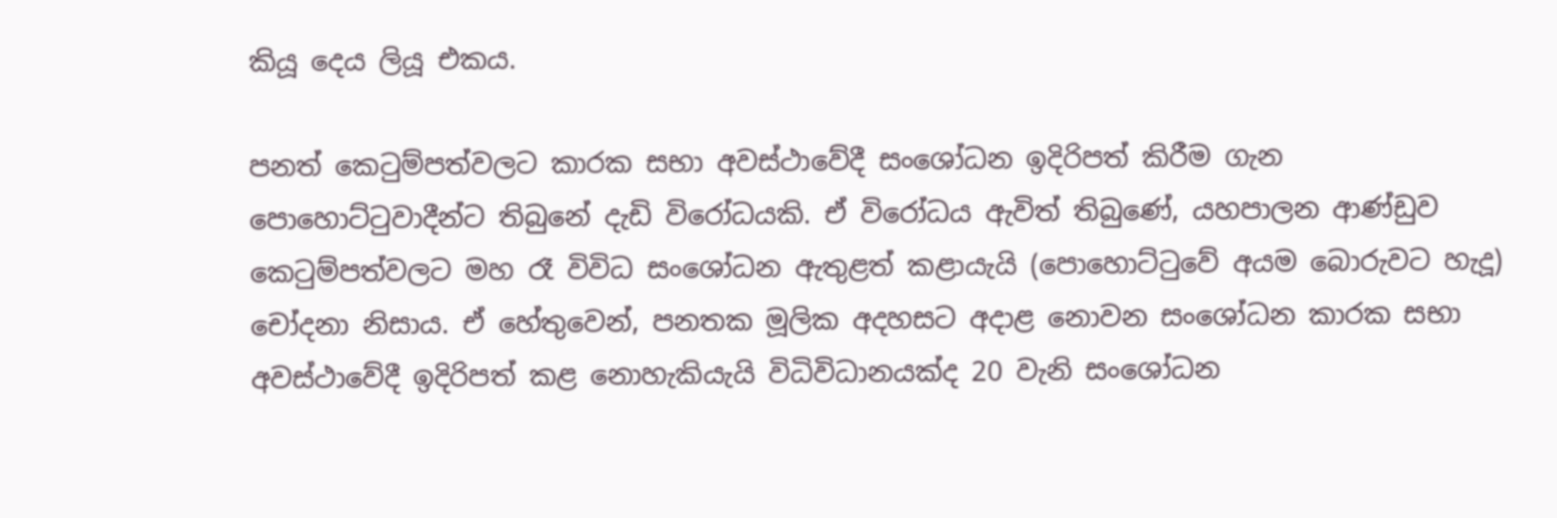කියූ දෙය ලියූ එකය.

පනත් කෙටුම්පත්වලට කාරක සභා අවස්ථාවේදී සංශෝධන ඉදිරිපත් කිරීම ගැන පොහොට්ටුවාදීන්ට තිබුනේ දැඩි විරෝධයකි. ඒ විරෝධය ඇවිත් තිබුණේ, යහපාලන ආණ්ඩුව කෙටුම්පත්වලට මහ රෑ විවිධ සංශෝධන ඇතුළත් කළායැයි (පොහොට්ටුවේ අයම බොරුවට හැදූ) චෝදනා නිසාය. ඒ හේතුවෙන්, පනතක මූලික අදහසට අදාළ නොවන සංශෝධන කාරක සභා අවස්ථාවේදී ඉදිරිපත් කළ නොහැකියැයි විධිවිධානයක්ද 20 වැනි සංශෝධන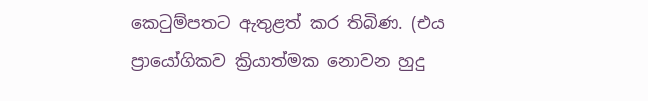කෙටුම්පතට ඇතුළත් කර තිබිණ. (එය ප්‍රායෝගිකව ක්‍රියාත්මක නොවන හුදු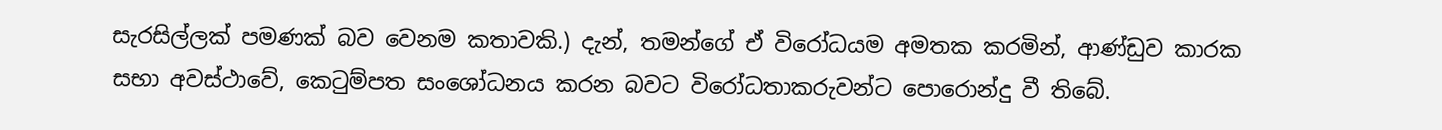සැරසිල්ලක් පමණක් බව වෙනම කතාවකි.) දැන්, තමන්ගේ ඒ විරෝධයම අමතක කරමින්, ආණ්ඩුව කාරක සභා අවස්ථාවේ, කෙටුම්පත සංශෝධනය කරන බවට විරෝධතාකරුවන්ට පොරොන්දු වී තිබේ.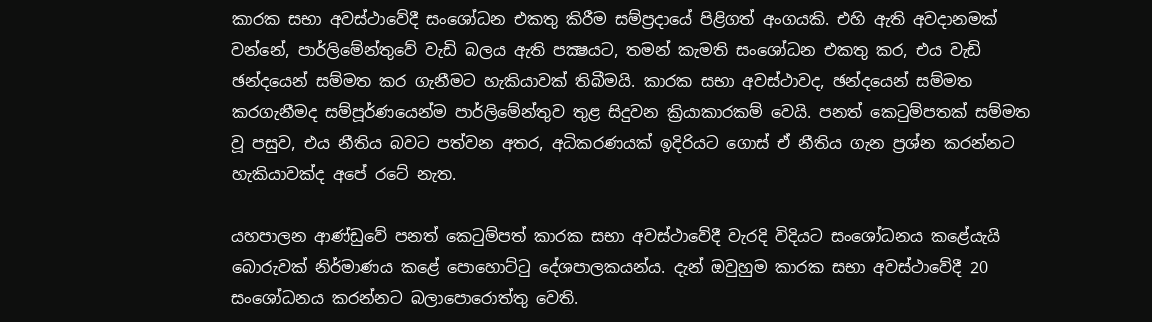කාරක සභා අවස්ථාවේදී සංශෝධන එකතු කිරීම සම්ප්‍රදායේ පිළිගත් අංගයකි. එහි ඇති අවදානමක් වන්නේ, පාර්ලිමේන්තුවේ වැඩි බලය ඇති පක්‍ෂයට, තමන් කැමති සංශෝධන එකතු කර, එය වැඩි ඡන්දයෙන් සම්මත කර ගැනීමට හැකියාවක් තිබීමයි. කාරක සභා අවස්ථාවද, ඡන්දයෙන් සම්මත කරගැනීමද සම්පූර්ණයෙන්ම පාර්ලිමේන්තුව තුළ සිදුවන ක්‍රියාකාරකම් වෙයි. පනත් කෙටුම්පතක් සම්මත වූ පසුව, එය නීතිය බවට පත්වන අතර, අධිකරණයක් ඉදිරියට ගොස් ඒ නීතිය ගැන ප්‍රශ්න කරන්නට හැකියාවක්ද අපේ රටේ නැත.

යහපාලන ආණ්ඩුවේ පනත් කෙටුම්පත් කාරක සභා අවස්ථාවේදී වැරදි විදියට සංශෝධනය කළේයැයි බොරුවක් නිර්මාණය කළේ පොහොට්ටු දේශපාලකයන්ය. දැන් ඔවුහුම කාරක සභා අවස්ථාවේදී 20 සංශෝධනය කරන්නට බලාපොරොත්තු වෙති.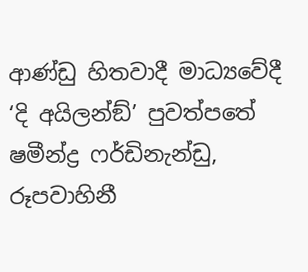ආණ්ඩු හිතවාදී මාධ්‍යවේදී ‘දි අයිලන්ඞ්’ පුවත්පතේ ෂමීන්ද්‍ර ෆර්ඩිනැන්ඩු, රූපවාහිනී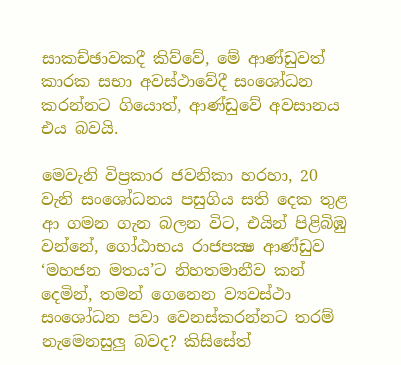සාකච්ඡාවකදී කිව්වේ, මේ ආණ්ඩුවත් කාරක සභා අවස්ථාවේදී සංශෝධන කරන්නට ගියොත්, ආණ්ඩුවේ අවසානය එය බවයි.

මෙවැනි විප්‍රකාර ජවනිකා හරහා, 20 වැනි සංශෝධනය පසුගිය සති දෙක තුළ ආ ගමන ගැන බලන විට, එයින් පිළිබිඹු වන්නේ, ගෝඨාභය රාජපක්‍ෂ ආණ්ඩුව ‘මහජන මතය’ට නිහතමානීව කන් දෙමින්, තමන් ගෙනෙන ව්‍යවස්ථා සංශෝධන පවා වෙනස්කරන්නට තරම් නැමෙනසුලු බවද? කිසිසේත්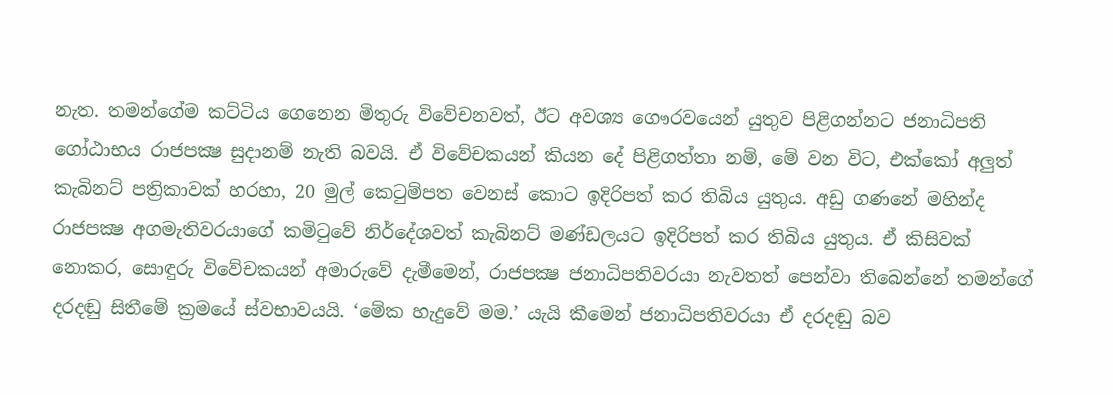නැත. තමන්ගේම කට්ටිය ගෙනෙන මිතුරු විවේචනවත්, ඊට අවශ්‍ය ගෞරවයෙන් යුතුව පිළිගන්නට ජනාධිපති ගෝඨාභය රාජපක්‍ෂ සුදානම් නැති බවයි. ඒ විවේචකයන් කියන දේ පිළිගත්තා නම්, මේ වන විට, එක්කෝ අලුත් කැබිනට් පත්‍රිකාවක් හරහා, 20 මුල් කෙටුම්පත වෙනස් කොට ඉදිරිපත් කර තිබිය යුතුය. අඩු ගණනේ මහින්ද රාජපක්‍ෂ අගමැතිවරයාගේ කමිටුවේ නිර්දේශවත් කැබිනට් මණ්ඩලයට ඉදිරිපත් කර තිබිය යුතුය. ඒ කිසිවක් නොකර, සොඳුරු විවේචකයන් අමාරුවේ දැමීමෙන්, රාජපක්‍ෂ ජනාධිපතිවරයා නැවතත් පෙන්වා තිබෙන්නේ තමන්ගේ දරදඬු සිතීමේ ක්‍රමයේ ස්වභාවයයි. ‘මේක හැදුවේ මම.’ යැයි කීමෙන් ජනාධිපතිවරයා ඒ දරදඬු බව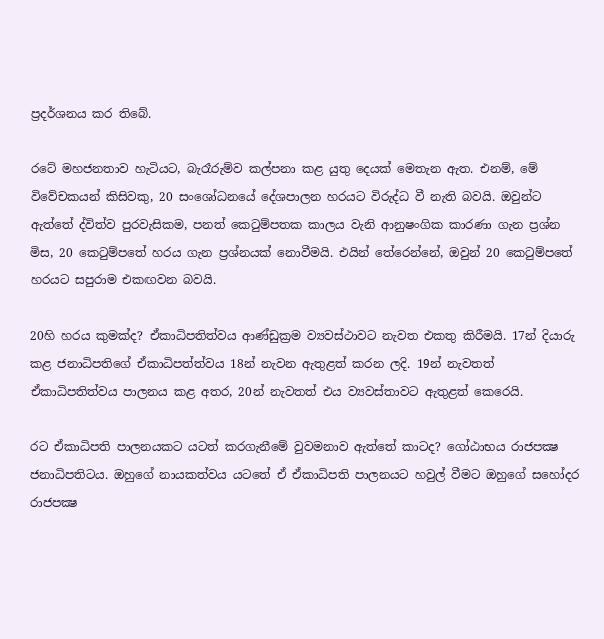ප්‍රදර්ශනය කර තිබේ.

රටේ මහජනතාව හැටියට, බැරෑරුම්ව කල්පනා කළ යුතු දෙයක් මෙතැන ඇත. එනම්, මේ විවේචකයන් කිසිවකු, 20 සංශෝධනයේ දේශපාලන හරයට විරුද්ධ වී නැති බවයි. ඔවුන්ට ඇත්තේ ද්විත්ව පුරවැසිකම, පනත් කෙටුම්පතක කාලය වැනි ආනුෂංගික කාරණා ගැන ප්‍රශ්න මිස, 20 කෙටුම්පතේ හරය ගැන ප්‍රශ්නයක් නොවීමයි. එයින් තේරෙන්නේ, ඔවුන් 20 කෙටුම්පතේ හරයට සපුරාම එකඟවන බවයි.

20හි හරය කුමක්ද? ඒකාධිපතිත්වය ආණ්ඩුක්‍රම ව්‍යවස්ථාවට නැවත එකතු කිරීමයි. 17න් දියාරු කළ ජනාධිපතිගේ ඒකාධිපත්ත්වය 18න් නැවන ඇතුළත් කරන ලදි. 19න් නැවතත් ඒකාධිපතිත්වය පාලනය කළ අතර, 20න් නැවතත් එය ව්‍යවස්තාවට ඇතුළත් කෙරෙයි.

රට ඒකාධිපති පාලනයකට යටත් කරගැනීමේ වුවමනාව ඇත්තේ කාටද? ගෝඨාභය රාජපක්‍ෂ ජනාධිපතිටය. ඔහුගේ නායකත්වය යටතේ ඒ ඒකාධිපති පාලනයට හවුල් වීමට ඔහුගේ සහෝදර රාජපක්‍ෂ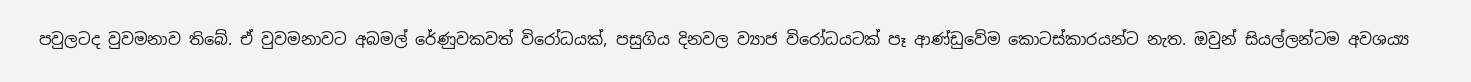පවුලටද වුවමනාව තිබේ. ඒ වුවමනාවට අබමල් රේණුවකවත් විරෝධයක්, පසුගිය දිනවල ව්‍යාජ විරෝධයටක් පෑ ආණ්ඩුවේම කොටස්කාරයන්ට නැත. ඔවුන් සියල්ලන්ටම අවශය්‍ය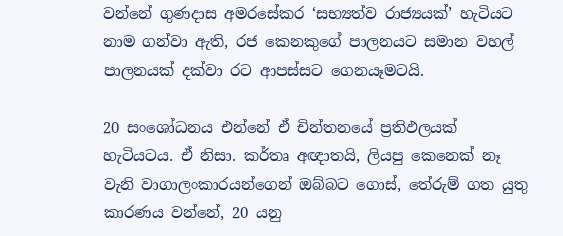වන්නේ ගුණදාස අමරසේකර ‘සභ්‍යත්ව රාජ්‍යයක්’ හැටියට නාම ගන්වා ඇති, රජ කෙනකුගේ පාලනයට සමාන වහල් පාලනයක් දක්වා රට ආපස්සට ගෙනයෑමටයි.

20 සංශෝධනය එන්නේ ඒ චින්තනයේ ප්‍රතිඵලයක් හැටියටය. ඒ නිසා. කර්තෘ අඥාතයි, ලියපු කෙනෙක් නෑ වැනි වාගාලංකාරයන්ගෙන් ඔබ්බට ගොස්, තේරුම් ගත යුතු කාරණය වන්නේ, 20 යනු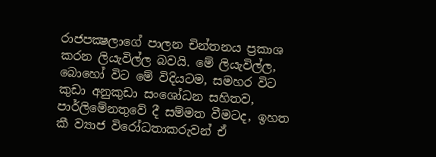රාජපක්‍ෂලාගේ පාලන චින්තනය ප්‍රකාශ කරන ලියැවිල්ල බවයි. මේ ලියැවිල්ල, බොහෝ විට මේ විදියටම, සමහර විට කුඩා අනුකුඩා සංශෝධන සහිතව, පාර්ලිමේනතුවේ දී සම්මත වීමටද, ඉහත කී ව්‍යාජ විරෝධතාකරුවන් ඒ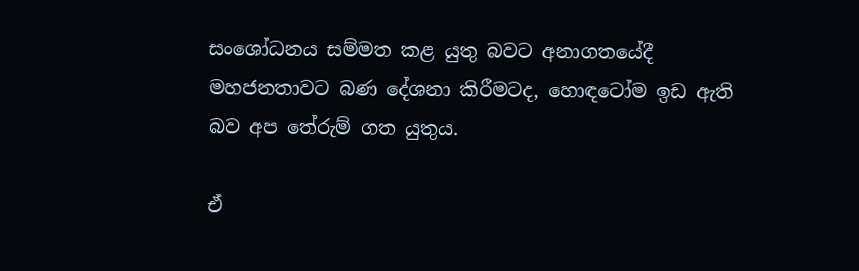සංශෝධනය සම්මත කළ යුතු බවට අනාගතයේදී මහජනතාවට බණ දේශනා කිරීමටද, හොඳටෝම ඉඩ ඇති බව අප තේරුම් ගත යුතුය.

ඒ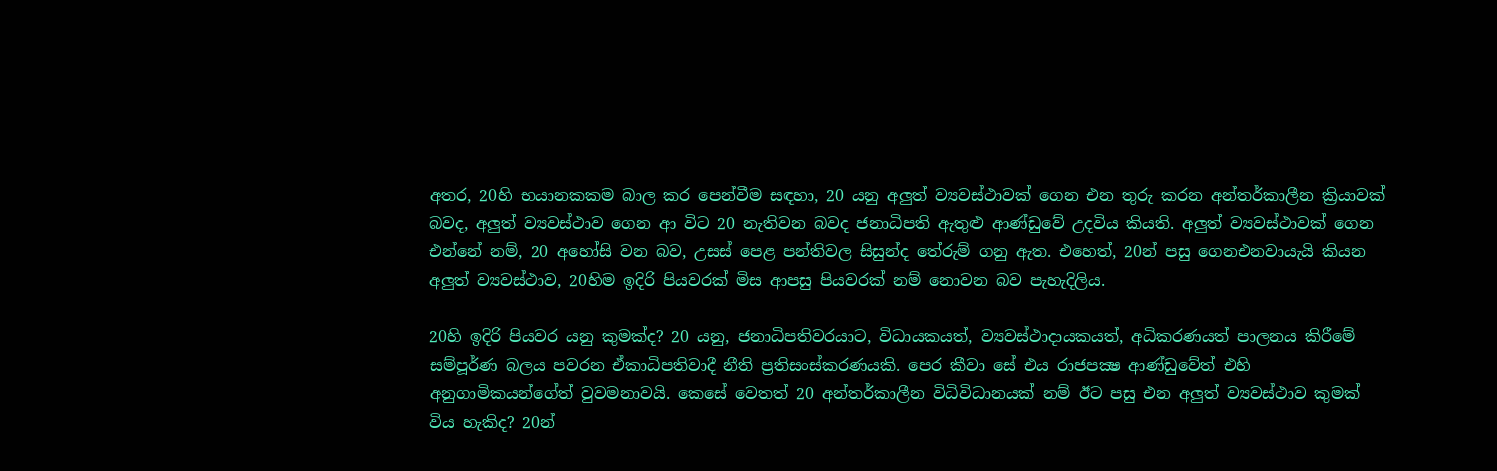අතර, 20හි භයානකකම බාල කර පෙන්වීම සඳහා, 20 යනු අලුත් ව්‍යවස්ථාවක් ගෙන එන තුරු කරන අන්තර්කාලීන ක්‍රියාවක් බවද, අලුත් ව්‍යවස්ථාව ගෙන ආ විට 20 නැතිවන බවද ජනාධිපති ඇතුළු ආණ්ඩුවේ උදවිය කියති. අලුත් ව්‍යවස්ථාවක් ගෙන එන්නේ නම්, 20 අහෝසි වන බව, උසස් පෙළ පන්තිවල සිසුන්ද තේරුම් ගනු ඇත. එහෙත්, 20න් පසු ගෙනඑනවායැයි කියන අලුත් ව්‍යවස්ථාව, 20හිම ඉදිරි පියවරක් මිස ආපසු පියවරක් නම් නොවන බව පැහැදිලිය.

20හි ඉදිරි පියවර යනු කුමක්ද? 20 යනු, ජනාධිපතිවරයාට, විධායකයත්, ව්‍යවස්ථාදායකයත්, අධිකරණයත් පාලනය කිරීමේ සම්පූර්ණ බලය පවරන ඒකාධිපතිවාදී නීති ප්‍රතිසංස්කරණයකි. පෙර කීවා සේ එය රාජපක්‍ෂ ආණ්ඩුවේත් එහි අනුගාමිකයන්ගේත් වුවමනාවයි. කෙසේ වෙතත් 20 අන්තර්කාලීන විධිවිධානයක් නම් ඊට පසු එන අලුත් ව්‍යවස්ථාව කුමක් විය හැකිද? 20න්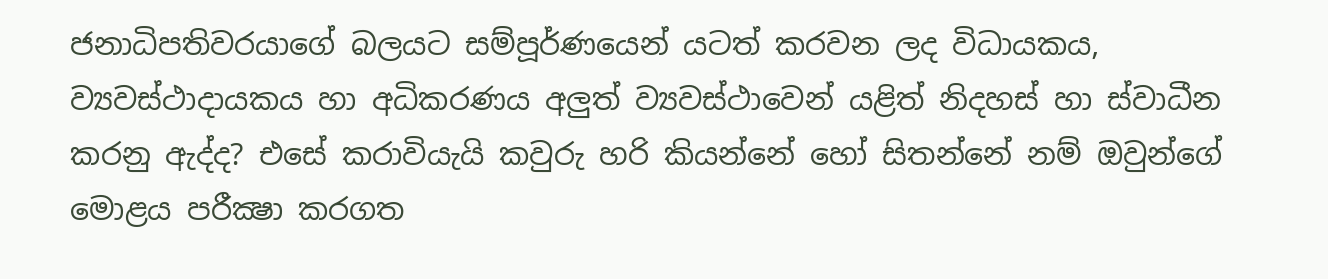ජනාධිපතිවරයාගේ බලයට සම්පූර්ණයෙන් යටත් කරවන ලද විධායකය, ව්‍යවස්ථාදායකය හා අධිකරණය අලුත් ව්‍යවස්ථාවෙන් යළිත් නිදහස් හා ස්වාධීන කරනු ඇද්ද? එසේ කරාවියැයි කවුරු හරි කියන්නේ හෝ සිතන්නේ නම් ඔවුන්ගේ මොළය පරීක්‍ෂා කරගත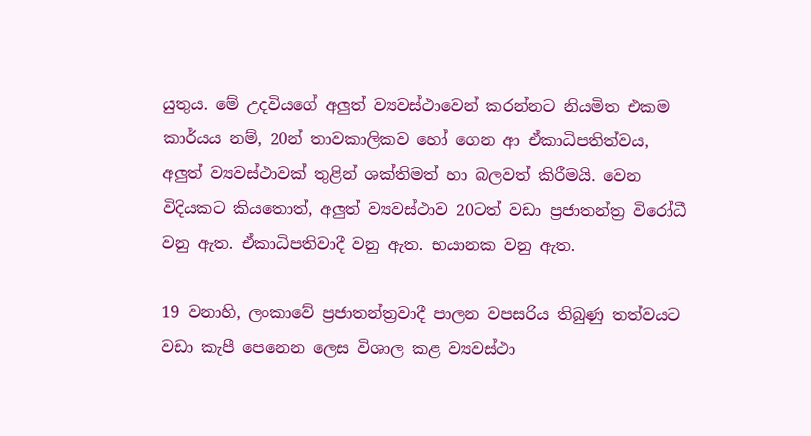යුතුය. මේ උදවියගේ අලුත් ව්‍යවස්ථාවෙන් කරන්නට නියමිත එකම කාර්යය නම්, 20න් තාවකාලිකව හෝ ගෙන ආ ඒකාධිපතිත්වය, අලුත් ව්‍යවස්ථාවක් තුළින් ශක්තිමත් හා බලවත් කිරීමයි. වෙන විදියකට කියතොත්, අලුත් ව්‍යවස්ථාව 20ටත් වඩා ප්‍රජාතන්ත්‍ර විරෝධී වනු ඇත. ඒකාධිපතිවාදී වනු ඇත. භයානක වනු ඇත.

19 වනාහි, ලංකාවේ ප්‍රජාතන්ත්‍රවාදී පාලන වපසරිය තිබුණු තත්වයට වඩා කැපී පෙනෙන ලෙස විශාල කළ ව්‍යවස්ථා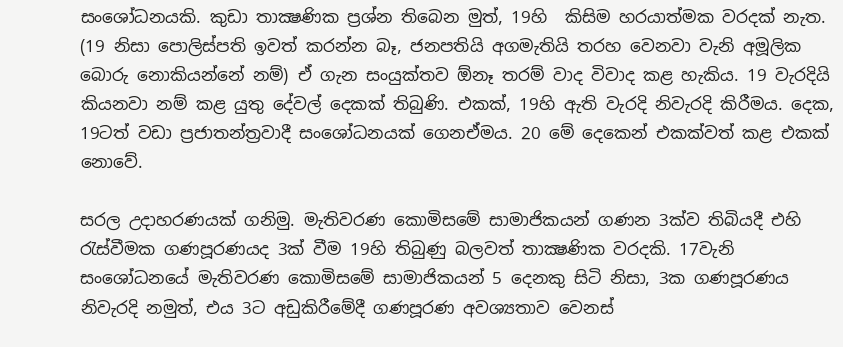සංශෝධනයකි. කුඩා තාක්‍ෂණික ප්‍රශ්න තිබෙන මුත්, 19හි  කිසිම හරයාත්මක වරදක් නැත. (19 නිසා පොලිස්පති ඉවත් කරන්න බෑ, ජනපතියි අගමැතියි තරහ වෙනවා වැනි අමූලික බොරු නොකියන්නේ නම්) ඒ ගැන සංයුක්තව ඕනෑ තරම් වාද විවාද කළ හැකිය. 19 වැරදියි කියනවා නම් කළ යුතු දේවල් දෙකක් තිබුණි. එකක්, 19හි ඇති වැරදි නිවැරදි කිරීමය. දෙක, 19ටත් වඩා ප්‍රජාතන්ත්‍රවාදී සංශෝධනයක් ගෙනඒමය. 20 මේ දෙකෙන් එකක්වත් කළ එකක් නොවේ.

සරල උදාහරණයක් ගනිමු. මැතිවරණ කොමිසමේ සාමාජිකයන් ගණන 3ක්ව තිබියදී එහි රැස්වීමක ගණපූරණයද 3ක් වීම 19හි තිබුණු බලවත් තාක්‍ෂණික වරදකි. 17වැනි සංශෝධනයේ මැතිවරණ කොමිසමේ සාමාජිකයන් 5 දෙනකු සිටි නිසා, 3ක ගණපූරණය නිවැරදි නමුත්, එය 3ට අඩුකිරීමේදී ගණපූරණ අවශ්‍යතාව වෙනස්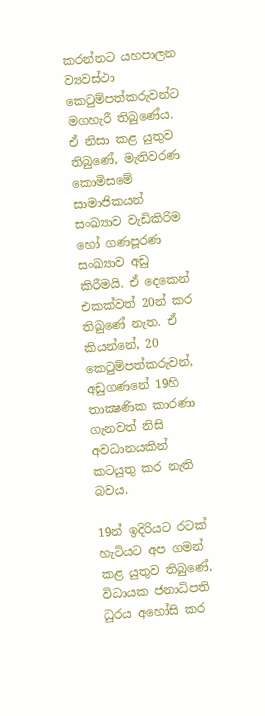කරන්නට යහපාලන ව්‍යවස්ථා කෙටුම්පත්කරුවන්ට මගහැරී තිබුණේය. ඒ නිසා කළ යුතුව තිබුණේ, මැතිවරණ කොමිසමේ සාමාජිකයන් සංඛ්‍යාව වැඩිකිරිම හෝ ගණපූරණ සංඛ්‍යාව අඩු කිරීමයි. ඒ දෙකෙන් එකක්වත් 20න් කර තිබුණේ නැත. ඒ කියන්නේ, 20 කෙටුම්පත්කරුවන්, අඩුගණනේ 19හි තාක්‍ෂණික කාරණා ගැනවත් නිසි අවධානයකින් කටයුතු කර නැති බවය.

19න් ඉදිරියට රටක් හැටියට අප ගමන් කළ යුතුව තිබුණේ, විධායක ජනාධිපති ධුරය අහෝසි කර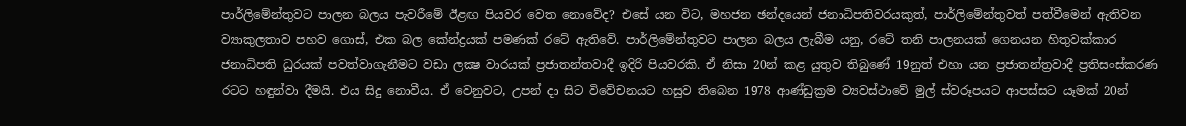පාර්ලිමේන්තුවට පාලන බලය පැවරීමේ ඊළඟ පියවර වෙත නොවේද? එසේ යන විට, මහජන ඡන්දයෙන් ජනාධිපතිවරයකුත්, පාර්ලිමේන්තුවත් පත්වීමෙන් ඇතිවන ව්‍යාකුලතාව පහව ගොස්, එක බල කේන්ද්‍රයක් පමණක් රටේ ඇතිවේ. පාර්ලිමේන්තුවට පාලන බලය ලැබීම යනු, රටේ තනි පාලනයක් ගෙනයන හිතුවක්කාර ජනාධිපති ධුරයක් පවත්වාගැනීමට වඩා ලක්‍ෂ වාරයක් ප්‍රජාතන්තවාදී ඉදිරි පියවරකි. ඒ නිසා 20න් කළ යුතුව තිබුණේ 19නුත් එහා යන ප්‍රජාතන්ත්‍රවාදී ප්‍රතිසංස්කරණ රටට හඳුන්වා දීමයි. එය සිදු නොවීය. ඒ වෙනුවට, උපන් දා සිට විවේචනයට හසුව තිබෙන 1978 ආණ්ඩුක්‍රම ව්‍යවස්ථාවේ මුල් ස්වරූපයට ආපස්සට යෑමක් 20න්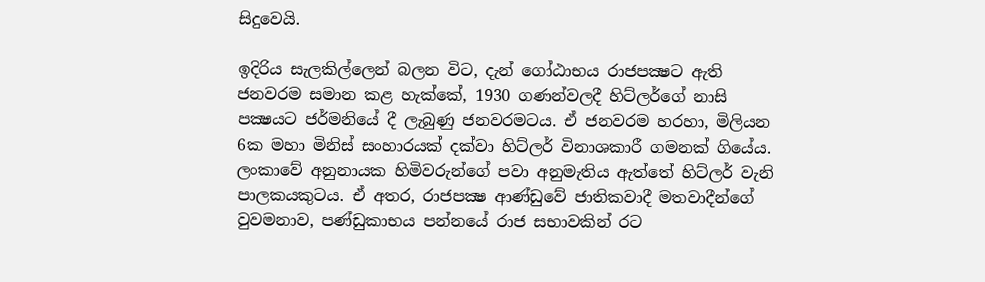සිදුවෙයි.

ඉදිරිය සැලකිල්ලෙන් බලන විට, දැන් ගෝඨාභය රාජපක්‍ෂට ඇති ජනවරම සමාන කළ හැක්කේ, 1930 ගණන්වලදී හිට්ලර්ගේ නාසි පක්‍ෂයට ජර්මනියේ දී ලැබුණු ජනවරමටය. ඒ ජනවරම හරහා, මිලියන 6ක මහා මිනිස් සංහාරයක් දක්වා හිට්ලර් විනාශකාරී ගමනක් ගියේය. ලංකාවේ අනුනායක හිමිවරුන්ගේ පවා අනුමැතිය ඇත්තේ හිට්ලර් වැනි පාලකයකුටය. ඒ අතර, රාජපක්‍ෂ ආණ්ඩුවේ ජාතිකවාදී මතවාදීන්ගේ වුවමනාව, පණ්ඩුකාභය පන්නයේ රාජ සභාවකින් රට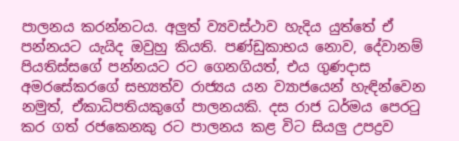පාලනය කරන්නටය. අලුත් ව්‍යවස්ථාව හැදිය යුත්තේ ඒ පන්නයට යැයිද ඔවුහු කියති. පණ්ඩුකාභය නොව, දේවානම් පියතිස්සගේ පන්නයට රට ගෙනගියත්, එය ගුණදාස අමරසේකරගේ සභ්‍යත්ව රාජ්‍යය යන ව්‍යාජයෙන් හැඳින්වෙන නමුත්, ඒකාධිපතියකුගේ පාලනයකි. දස රාජ ධර්මය පෙරටු කර ගත් රජකෙනකු රට පාලනය කළ විට සියලු උපද්‍රව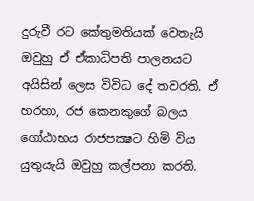දුරුවී රට කේතුමතියක් වෙතැයි ඔවුහු ඒ ඒකාධිපති පාලනයට අයිසින් ලෙස විවිධ දේ තවරති. ඒ හරහා, රජ කෙනකුගේ බලය ගෝඨාභය රාජපක්‍ෂට හිමි විය යුතුයැයි ඔවුහු කල්පනා කරති.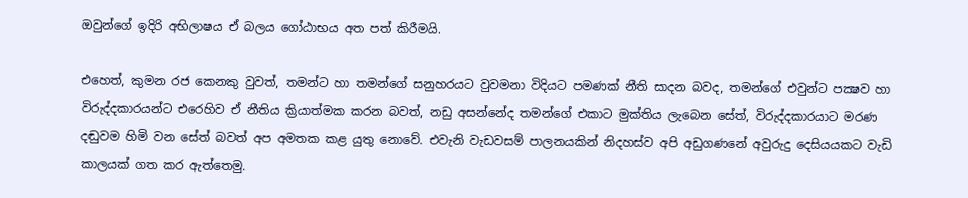ඔවුන්ගේ ඉදිරි අභිලාෂය ඒ බලය ගෝඨාභය අත පත් කිරීමයි.

එහෙත්, කුමන රජ කෙනකු වුවත්, තමන්ට හා තමන්ගේ සනුහරයට වුවමනා විදියට පමණක් නීති සාදන බවද, තමන්ගේ එවුන්ට පක්‍ෂව හා විරුද්දකාරයන්ට එරෙහිව ඒ නීතිය ක්‍රියාත්මක කරන බවත්, නඩු අසන්නේද තමන්ගේ එකාට මුක්තිය ලැබෙන සේත්, විරුද්දකාරයාට මරණ දඬුවම හිමි වන සේත් බවත් අප අමතක කළ යුතු නොවේ. එවැනි වැඩවසම් පාලනයකින් නිදහස්ව අපි අඩුගණනේ අවුරුදු දෙසියයකට වැඩි කාලයක් ගත කර ඇත්තෙමු.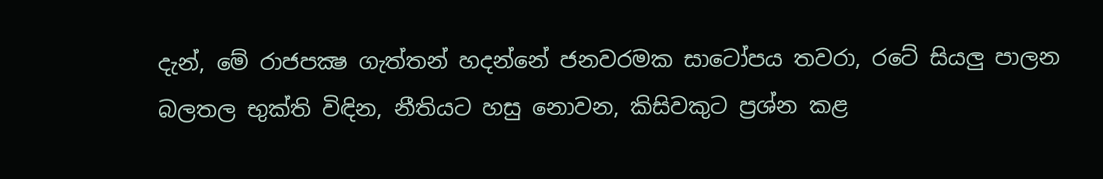දැන්, මේ රාජපක්‍ෂ ගැත්තන් හදන්නේ ජනවරමක සාටෝපය තවරා, රටේ සියලු පාලන බලතල භුක්ති විඳින, නීතියට හසු නොවන, කිසිවකුට ප්‍රශ්න කළ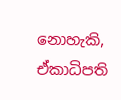නොහැකි, ඒකාධිපති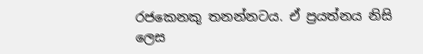රජකෙනකු තනන්නටය. ඒ ප්‍රයත්නය නිසි ලෙස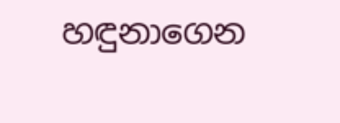හඳුනාගෙන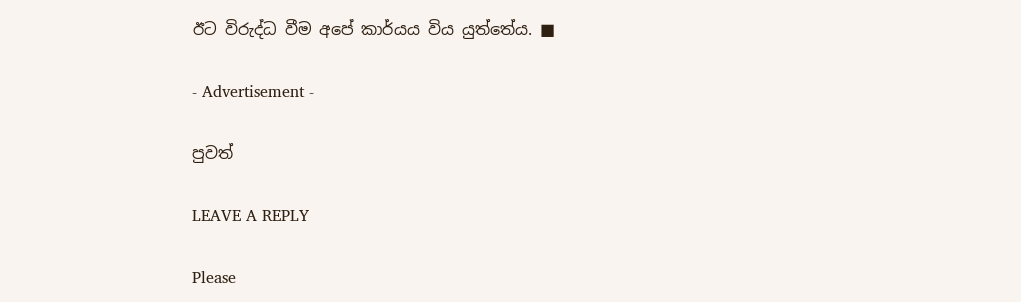ඊට විරුද්ධ වීම අපේ කාර්යය විය යුත්තේය. ■

- Advertisement -

පුවත්

LEAVE A REPLY

Please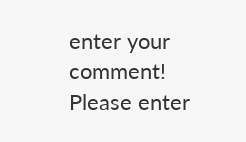enter your comment!
Please enter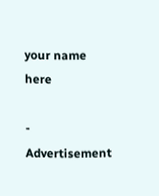your name here

- Advertisement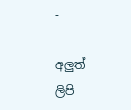-

අලුත් ලිපි